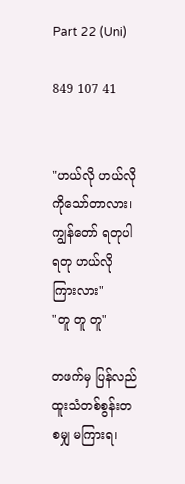Part 22 (Uni)

849 107 41


"ဟယ်လို ဟယ်လို ကိုသော်တာလား၊ ကျွန်တော် ရတုပါ ရတု ဟယ်လို ကြားလား"
"တူ တူ တူ"

တဖက်မှ ပြန်လည်ထူးသံတစ်စွန်းတစမျှ မကြားရ၊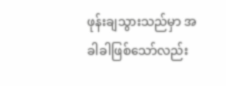ဖုန်းချသွားသည်မှာ အခါခါဖြစ်သော်လည်း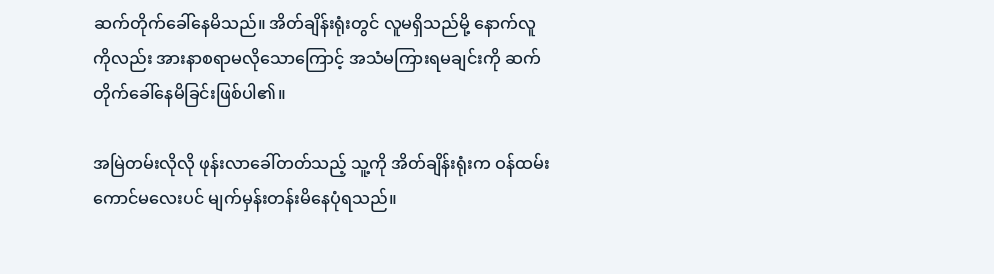ဆက်တိုက်ခေါ်နေမိသည်။ အိတ်ချိန်းရုံးတွင် လူမရှိသည်မို့ နောက်လူကိုလည်း အားနာစရာမလိုသောကြောင့် အသံမကြားရမချင်းကို ဆက်တိုက်ခေါ်နေမိခြင်းဖြစ်ပါ၏။

အမြဲတမ်းလိုလို ဖုန်းလာခေါ်တတ်သည့် သူ့ကို အိတ်ချိန်းရုံးက ဝန်ထမ်းကောင်မလေးပင် မျက်မှန်းတန်းမိနေပုံရသည်။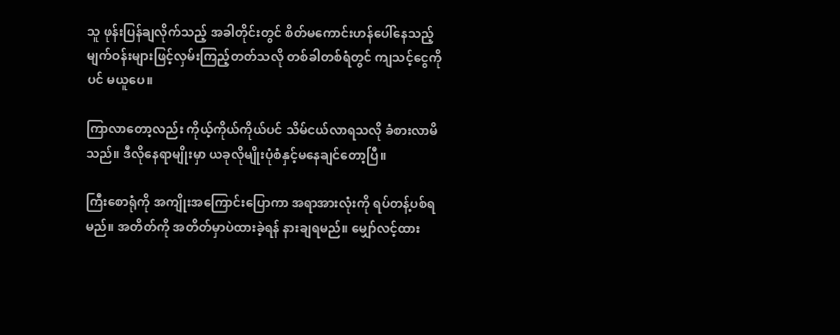သူ ဖုန်းပြန်ချလိုက်သည့် အခါတိုင်းတွင် စိတ်မကောင်းဟန်ပေါ်နေသည့် မျက်ဝန်းများဖြင့်လှမ်းကြည့်တတ်သလို တစ်ခါတစ်ရံတွင် ကျသင့်ငွေကိုပင် မယူပေ။

ကြာလာတော့လည်း ကိုယ့်ကိုယ်ကိုယ်ပင် သိမ်ငယ်လာရသလို ခံစားလာမိသည်။ ဒီလိုနေရာမျိုးမှာ ယခုလိုမျိုးပုံစံနှင့်မနေချင်တော့ပြီ။

ကြီးစောရုံကို အကျိုးအကြောင်းပြောကာ အရာအားလုံးကို ရပ်တန့်ပစ်ရမည်။ အတိတ်ကို အတိတ်မှာပဲထားခဲ့ရန် နားချရမည်။ မျှော်လင့်ထား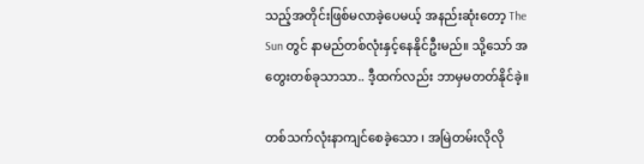သည့်အတိုင်းဖြစ်မလာခဲ့ပေမယ့် အနည်းဆုံးတော့ The Sun တွင် နာမည်တစ်လုံးနှင့်နေနိုင်ဦးမည်။ သို့သော် အတွေးတစ်ခုသာသာ.. ဒီ့ထက်လည်း ဘာမှမတတ်နိုင်ခဲ့။

တစ်သက်လုံးနာကျင်စေခဲ့သော ၊ အမြဲတမ်းလိုလို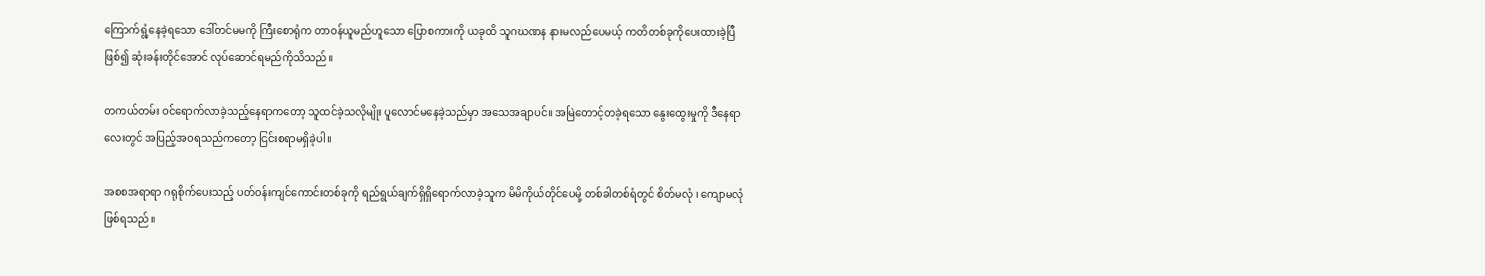ကြောက်ရွံ့နေခဲ့ရသော ဒေါ်တင်မမကို ကြီးစောရုံက တာဝန်ယူမည်ဟူသော ပြောစကားကို ယခုထိ သူဂဃဏန နားမလည်ပေမယ့် ကတိတစ်ခုကိုပေးထားခဲ့ပြီဖြစ်၍ ဆုံးခန်းတိုင်အောင် လုပ်ဆောင်ရမည်ကိုသိသည်။

တကယ်တမ်း ဝင်ရောက်လာခဲ့သည့်နေရာကတော့ သူထင်ခဲ့သလိုမျိုး ပူလောင်မနေခဲ့သည်မှာ အသေအချာပင်။ အမြဲတောင့်တခဲ့ရသော နွေးထွေးမှုကို ဒီနေရာလေးတွင် အပြည့်အဝရသည်ကတော့ ငြင်းစရာမရှိခဲ့ပါ။

အစစအရာရာ ဂရုစိုက်ပေးသည့် ပတ်ဝန်းကျင်ကောင်းတစ်ခုကို ရည်ရွယ်ချက်ရှိရှိရောက်လာခဲ့သူက မိမိကိုယ်တိုင်ပေမို့ တစ်ခါတစ်ရံတွင် စိတ်မလုံ ၊ ကျောမလုံဖြစ်ရသည်။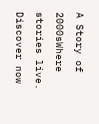A Story of 2000sWhere stories live. Discover now